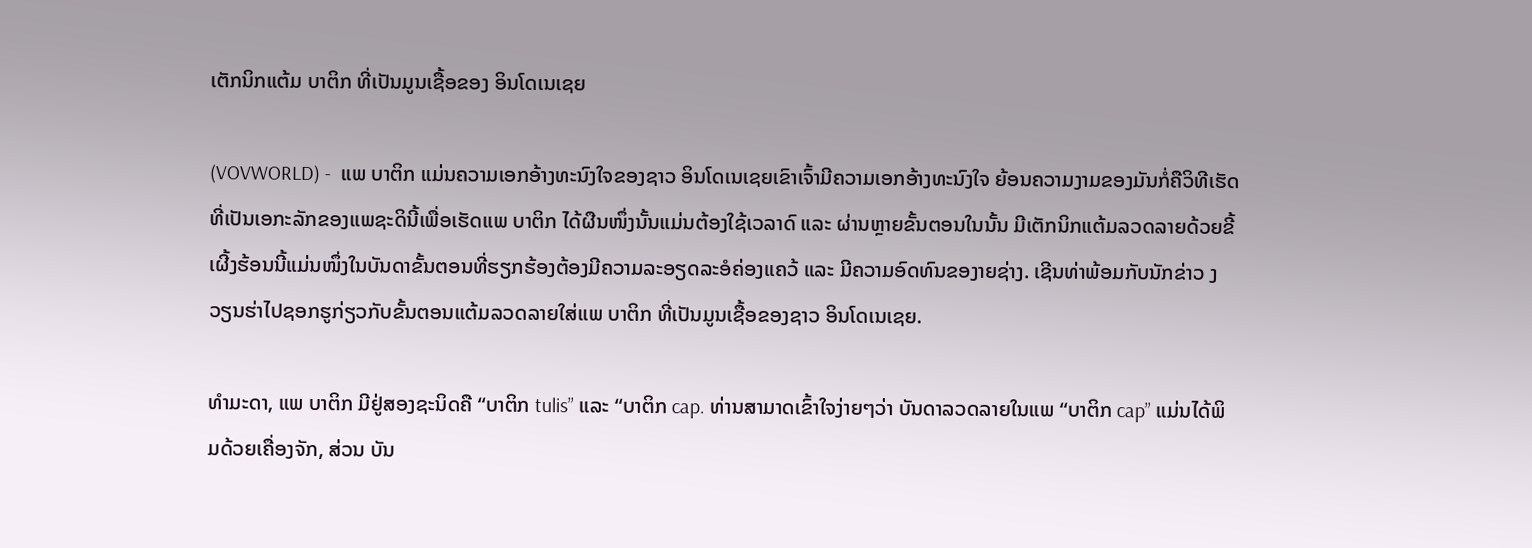ເຕັກນິກແຕ້ມ ບາຕິກ ທີ່ເປັນມູນເຊື້ອຂອງ ອິນໂດເນເຊຍ

(VOVWORLD) -  ແພ ບາຕິກ ແມ່ນຄວາມເອກອ້າງທະນົງໃຈຂອງຊາວ ອິນໂດເນເຊຍເຂົາເຈົ້າມີຄວາມເອກອ້າງທະນົງໃຈ ຍ້ອນຄວາມງາມຂອງມັນກໍ່ຄືວິທີເຮັດທີ່ເປັນເອກະລັກຂອງແພຊະິດນີ້ເພື່ອເຮັດແພ ບາຕິກ ໄດ້ຜືນໜຶ່ງນັ້ນແມ່ນຕ້ອງໃຊ້ເວລາດົ ແລະ ຜ່ານຫຼາຍຂັ້ນຕອນໃນນັ້ນ ມີເຕັກນິກແຕ້ມລວດລາຍດ້ວຍຂີ້ເຜີ້ງຮ້ອນນີ້ແມ່ນໜຶ່ງໃນບັນດາຂັ້ນຕອນທີ່ຮຽກຮ້ອງຕ້ອງມີຄວາມລະອຽດລະອໍຄ່ອງແຄວ້ ແລະ ມີຄວາມອົດທົນຂອງາຍຊ່າງ. ເຊີນທ່າພ້ອມກັບນັກຂ່າວ ງວຽນຮ່າໄປຊອກຮູກ່ຽວກັບຂັ້ນຕອນແຕ້ມລວດລາຍໃສ່ແພ ບາຕິກ ທີ່ເປັນມູນເຊື້ອຂອງຊາວ ອິນໂດເນເຊຍ.

ທຳມະດາ, ແພ ບາຕິກ ມີຢູ່ສອງຊະນິດຄື “ບາຕິກ tulis” ແລະ “ບາຕິກ cap. ທ່ານສາມາດເຂົ້າໃຈງ່າຍໆວ່າ ບັນດາລວດລາຍໃນແພ “ບາຕິກ cap” ແມ່ນໄດ້ພິມດ້ວຍເຄື່ອງຈັກ, ສ່ວນ ບັນ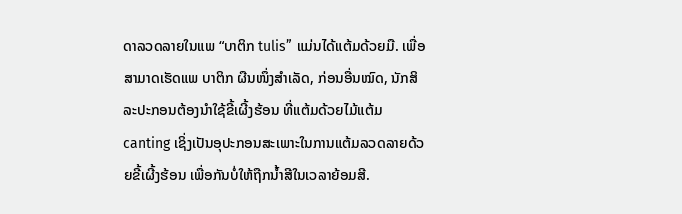ດາລວດລາຍໃນແພ “ບາຕິກ tulis” ແມ່ນໄດ້ແຕ້ມດ້ວຍມື. ເພື່ອສາມາດເຮັດແພ ບາຕິກ ຜືນໜຶ່ງສໍາເລັດ, ກ່ອນອື່ນໝົດ, ນັກສິລະປະກອນຕ້ອງນໍາໃຊ້ຂີ້ເຜີ້ງຮ້ອນ ທີ່ແຕ້ມດ້ວຍໄມ້ແຕ້ມ canting ເຊິ່ງເປັນອຸປະກອນສະເພາະໃນການແຕ້ມລວດລາຍດ້ວຍຂີ້ເຜີ້ງຮ້ອນ ເພື່ອກັນບໍ່ໃຫ້ຖືກນ້ຳສີໃນເວລາຍ້ອມສີ.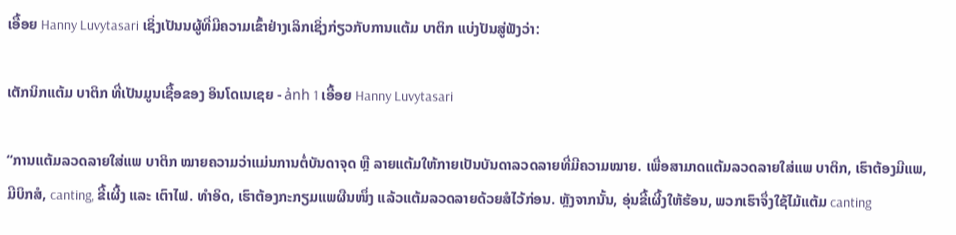ເອື້ອຍ Hanny Luvytasari ເຊິ່ງເປັນນຜູ້ທີ່ມີຄວາມເຂົ້າຢ່າງເລິກເຊິ່ງກ່ຽວກັບການແຕ້ມ ບາຕິກ ແບ່ງປັນສູ່ຟັງວ່າ:

ເຕັກນິກແຕ້ມ ບາຕິກ ທີ່ເປັນມູນເຊື້ອຂອງ ອິນໂດເນເຊຍ - ảnh 1 ເອື້ອຍ Hanny Luvytasari

“ການແຕ້ມລວດລາຍໃສ່ແພ ບາຕິກ ໝາຍຄວາມວ່າແມ່ນການຕໍ່ບັນດາຈຸດ ຫຼື ລາຍແຕ້ມໃຫ້ກາຍເປັນບັນດາລວດລາຍທີ່ມີຄວາມໝາຍ. ເພື່ອສາມາດແຕ້ມລວດລາຍໃສ່ແພ ບາຕິກ, ເຮົາຕ້ອງມີແພ, ມີບິກສໍ, canting, ຂີ້ເຜີ້ງ ແລະ ເຕົາໄຟ. ທຳອິດ, ເຮົາຕ້ອງກະກຽມແພຜືນໜຶ່ງ ແລ້ວແຕ້ມລວດລາຍດ້ວຍສໍໄວ້ກ່ອນ. ຫຼັງຈາກນັ້ນ, ອຸ່ນຂີ້ເຜີ້ງໃຫ້ຮ້ອນ, ພວກເຮົາຈຶ່ງໃຊ້ໄມ້ແຕ້ມ canting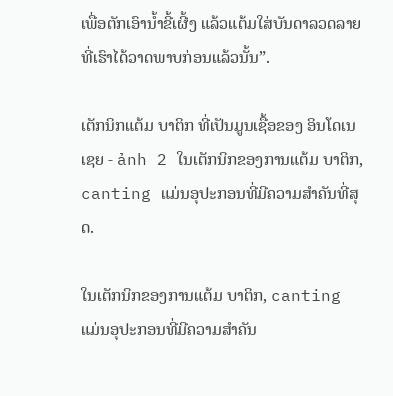ເພື່ອຕັກເອົານ້ຳຂີ້ເຜີ້ງ ແລ້ວແຕ້ມໃສ່ບັນດາລວດລາຍທີ່ເຮົາໄດ້ວາດພາບກ່ອນແລ້ວນັ້ນ”.

ເຕັກນິກແຕ້ມ ບາຕິກ ທີ່ເປັນມູນເຊື້ອຂອງ ອິນໂດເນເຊຍ - ảnh 2 ໃນເຕັກນິກຂອງການແຕ້ມ ບາຕິກ, canting ແມ່ນອຸປະກອນທີ່ມີຄວາມສຳຄັນທີ່ສຸດ.

ໃນເຕັກນິກຂອງການແຕ້ມ ບາຕິກ, canting ແມ່ນອຸປະກອນທີ່ມີຄວາມສຳຄັນ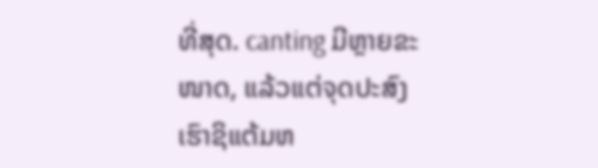ທີ່ສຸດ. canting ມີຫຼາຍຂະໜາດ, ແລ້ວແຕ່ຈຸດປະສົງເຮົາຊິແຕ້ມຫ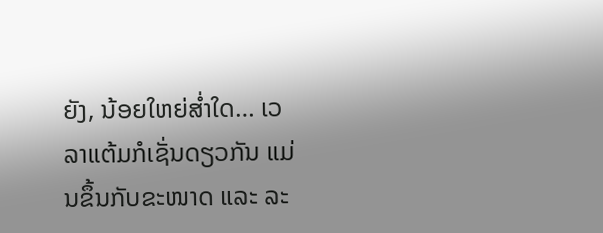ຍັງ, ນ້ອຍໃຫຍ່ສ່ຳໃດ… ເວລາແຕ້ມກໍເຊັ່ນດຽວກັນ ແມ່ນຂຶ້ນກັບຂະໜາດ ແລະ ລະ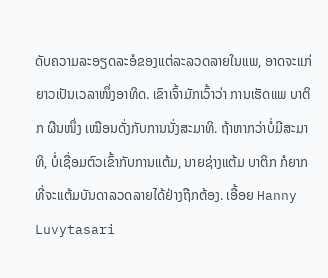ດັບຄວາມລະອຽດລະອໍຂອງແຕ່ລະລວດລາຍໃນແພ, ອາດຈະແກ່ຍາວເປັນເວລາໜຶ່ງອາທິດ. ເຂົາເຈົ້າມັກເວົ້າວ່າ ການເຮັດແພ ບາຕິກ ຜືນໜຶ່ງ ເໝືອນດັ່ງກັບການນັ່ງສະມາທິ. ຖ້າຫາກວ່າບໍ່ມີສະມາທິ, ບໍ່ເຊື່ອມຕົວເຂົ້າກັບການແຕ້ມ, ນາຍຊ່າງແຕ້ມ ບາຕິກ ກໍຍາກທີ່ຈະແຕ້ມບັນດາລວດລາຍໄດ້ຢ່າງຖືກຕ້ອງ. ເອື້ອຍ Hanny Luvytasari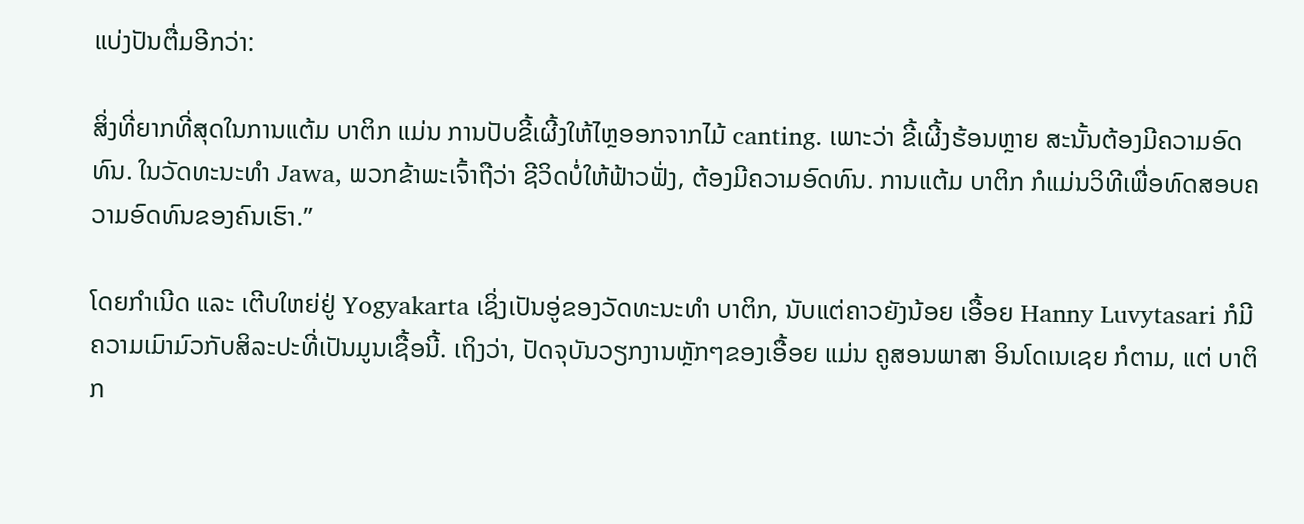ແບ່ງປັນຕື່ມອີກວ່າ:

ສິ່ງທີ່ຍາກທີ່ສຸດໃນການແຕ້ມ ບາຕິກ ແມ່ນ ການປັບຂີ້ເຜີ້ງໃຫ້ໄຫຼອອກຈາກໄມ້ canting. ເພາະວ່າ ຂີ້ເຜີ້ງຮ້ອນຫຼາຍ ສະນັ້ນຕ້ອງມີຄວາມອົດທົນ. ໃນວັດທະນະທຳ Jawa, ພວກຂ້າພະເຈົ້າຖືວ່າ ຊີວິດບໍ່ໃຫ້ຟ້າວຟັ່ງ, ຕ້ອງມີຄວາມອົດທົນ. ການແຕ້ມ ບາຕິກ ກໍແມ່ນວິທີເພື່ອທົດສອບຄວາມອົດທົນຂອງຄົນເຮົາ.”

ໂດຍກຳເນີດ ແລະ ເຕີບໃຫຍ່ຢູ່ Yogyakarta ເຊິ່ງເປັນອູ່ຂອງວັດທະນະທຳ ບາຕິກ, ນັບແຕ່ຄາວຍັງນ້ອຍ ເອື້ອຍ Hanny Luvytasari ກໍມີຄວາມເມົາມົວກັບສິລະປະທີ່ເປັນມູນເຊື້ອນີ້. ເຖິງວ່າ, ປັດຈຸບັນວຽກງານຫຼັກໆຂອງເອື້ອຍ ແມ່ນ ຄູສອນພາສາ ອິນໂດເນເຊຍ ກໍຕາມ, ແຕ່ ບາຕິກ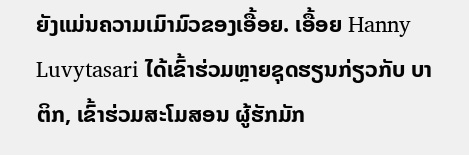ຍັງແມ່ນຄວາມເມົາມົວຂອງເອື້ອຍ. ເອື້ອຍ Hanny Luvytasari ໄດ້ເຂົ້າຮ່ວມຫຼາຍຊຸດຮຽນກ່ຽວກັບ ບາຕິກ, ເຂົ້າຮ່ວມສະໂມສອນ ຜູ້ຮັກມັກ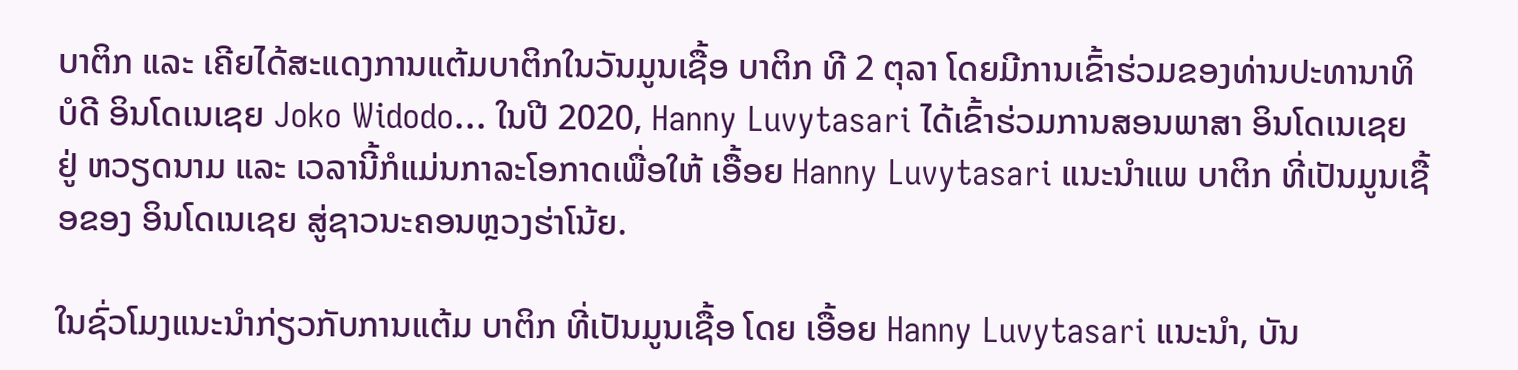ບາຕິກ ແລະ ເຄີຍໄດ້ສະແດງການແຕ້ມບາຕິກໃນວັນມູນເຊື້ອ ບາຕິກ ທີ 2 ຕຸລາ ໂດຍມີການເຂົ້າຮ່ວມຂອງທ່ານປະທານາທິບໍດີ ອິນໂດເນເຊຍ Joko Widodo... ໃນປີ 2020, Hanny Luvytasari ໄດ້ເຂົ້າຮ່ວມການສອນພາສາ ອິນໂດເນເຊຍ ຢູ່ ຫວຽດນາມ ແລະ ເວລານີ້ກໍແມ່ນກາລະໂອກາດເພື່ອໃຫ້ ເອື້ອຍ Hanny Luvytasari ແນະນຳແພ ບາຕິກ ທີ່ເປັນມູນເຊື້ອຂອງ ອິນໂດເນເຊຍ ສູ່ຊາວນະຄອນຫຼວງຮ່າໂນ້ຍ.

ໃນຊົ່ວໂມງແນະນຳກ່ຽວກັບການແຕ້ມ ບາຕິກ ທີ່ເປັນມູນເຊື້ອ ໂດຍ ເອື້ອຍ Hanny Luvytasari ແນະນຳ, ບັນ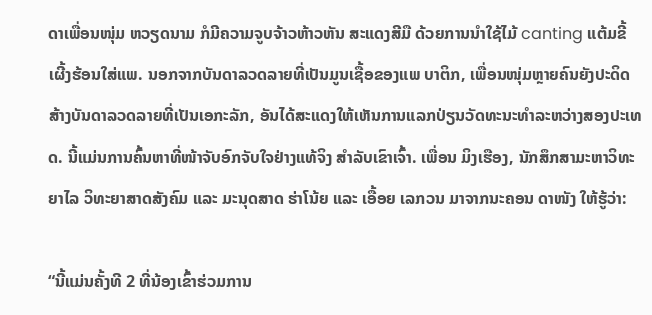ດາເພື່ອນໜຸ່ມ ຫວຽດນາມ ກໍມີຄວາມຈູບຈ້າວຫ້າວຫັນ ສະແດງສີມື ດ້ວຍການນຳໃຊ້ໄມ້ canting ແຕ້ມຂີ້ເຜີ້ງຮ້ອນໃສ່ແພ. ນອກຈາກບັນດາລວດລາຍທີ່ເປັນມູນເຊື້ອຂອງແພ ບາຕິກ, ເພື່ອນໜຸ່ມຫຼາຍຄົນຍັງປະດິດສ້າງບັນດາລວດລາຍທີ່ເປັນເອກະລັກ, ອັນໄດ້ສະແດງໃຫ້ເຫັນການແລກປ່ຽນວັດທະນະທຳລະຫວ່າງສອງປະເທດ. ນີ້ແມ່ນການຄົ້ນຫາທີ່ໜ້າຈັບອົກຈັບໃຈຢ່າງແທ້ຈິງ ສຳລັບເຂົາເຈົ້າ. ເພື່ອນ ມິງເຮືອງ, ນັກສຶກສາມະຫາວິທະຍາໄລ ວິທະຍາສາດສັງຄົມ ແລະ ມະນຸດສາດ ຮ່າໂນ້ຍ ແລະ ເອື້ອຍ ເລກວນ ມາຈາກນະຄອນ ດາໜັງ ໃຫ້ຮູ້ວ່າ:

“ນີ້ແມ່ນຄັ້ງທີ 2 ທີ່ນ້ອງເຂົ້າຮ່ວມການ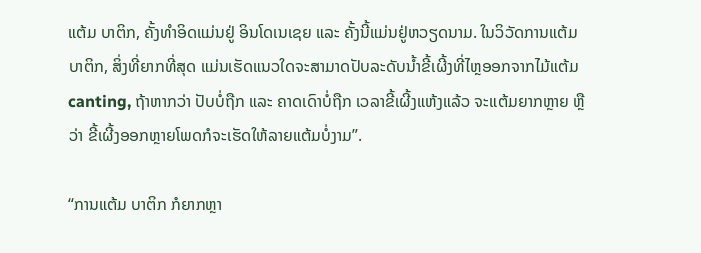ແຕ້ມ ບາຕິກ, ຄັ້ງທຳອິດແມ່ນຢູ່ ອິນໂດເນເຊຍ ແລະ ຄັ້ງນີ້ແມ່ນຢູ່ຫວຽດນາມ. ໃນວິວັດການແຕ້ມ ບາຕິກ, ສິ່ງທີ່ຍາກທີ່ສຸດ ແມ່ນເຮັດແນວໃດຈະສາມາດປັບລະດັບນ້ຳຂີ້ເຜີ້ງທີ່ໄຫຼອອກຈາກໄມ້ແຕ້ມ canting, ຖ້າຫາກວ່າ ປັບບໍ່ຖືກ ແລະ ຄາດເດົາບໍ່ຖືກ ເວລາຂີ້ເຜີ້ງແຫ້ງແລ້ວ ຈະແຕ້ມຍາກຫຼາຍ ຫຼືວ່າ ຂີ້ເຜີ້ງອອກຫຼາຍໂພດກໍຈະເຮັດໃຫ້ລາຍແຕ້ມບໍ່ງາມ”.

“ການແຕ້ມ ບາຕິກ ກໍຍາກຫຼາ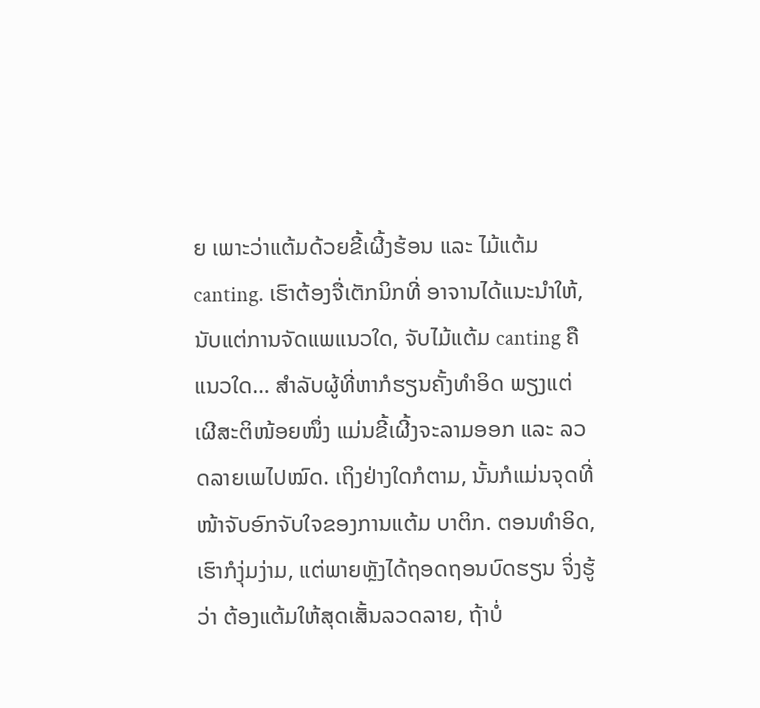ຍ ເພາະວ່າແຕ້ມດ້ວຍຂີ້ເຜີ້ງຮ້ອນ ແລະ ໄມ້ແຕ້ມ canting. ເຮົາຕ້ອງຈື່ເຕັກນິກທີ່ ອາຈານໄດ້ແນະນຳໃຫ້, ນັບແຕ່ການຈັດແພແນວໃດ, ຈັບໄມ້ແຕ້ມ canting ຄືແນວໃດ… ສຳລັບຜູ້ທີ່ຫາກໍຮຽນຄັ້ງທຳອິດ ພຽງແຕ່ເຜີສະຕິໜ້ອຍໜຶ່ງ ແມ່ນຂີ້ເຜີ້ງຈະລາມອອກ ແລະ ລວດລາຍເພໄປໝົດ. ເຖິງຢ່າງໃດກໍຕາມ, ນັ້ນກໍແມ່ນຈຸດທີ່ໜ້າຈັບອົກຈັບໃຈຂອງການແຕ້ມ ບາຕິກ. ຕອນທຳອິດ, ເຮົາກໍງຸ່ມງ່າມ, ແຕ່ພາຍຫຼັງໄດ້ຖອດຖອນບົດຮຽນ ຈິ່ງຮູ້ວ່າ ຕ້ອງແຕ້ມໃຫ້ສຸດເສັ້ນລວດລາຍ, ຖ້າບໍ່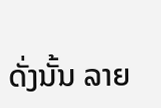ດັ່ງນັ້ນ ລາຍ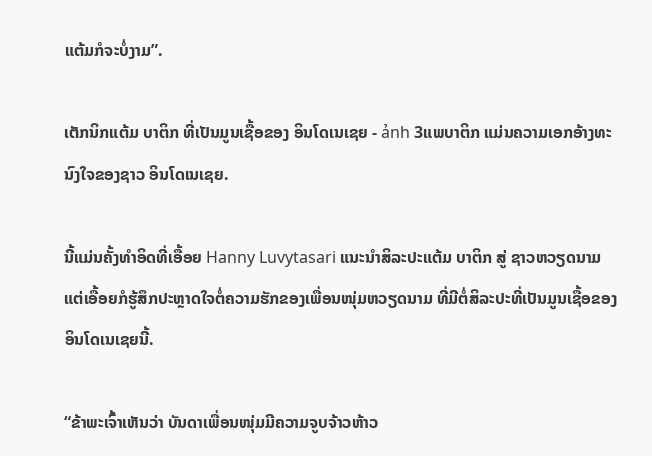ແຕ້ມກໍຈະບໍ່ງາມ”.

ເຕັກນິກແຕ້ມ ບາຕິກ ທີ່ເປັນມູນເຊື້ອຂອງ ອິນໂດເນເຊຍ - ảnh 3ແພບາຕິກ ແມ່ນຄວາມເອກອ້າງທະນົງໃຈຂອງຊາວ ອິນໂດເນເຊຍ.

ນີ້ແມ່ນຄັ້ງທຳອິດທີ່ເອື້ອຍ Hanny Luvytasari ແນະນຳສິລະປະແຕ້ມ ບາຕິກ ສູ່ ຊາວຫວຽດນາມ ແຕ່ເອື້ອຍກໍຮູ້ສຶກປະຫຼາດໃຈຕໍ່ຄວາມຮັກຂອງເພື່ອນໜຸ່ມຫວຽດນາມ ທີ່ມີຕໍ່ສິລະປະທີ່ເປັນມູນເຊື້ອຂອງອິນໂດເນເຊຍນີ້.

“ຂ້າພະເຈົ້າເຫັນວ່າ ບັນດາເພື່ອນໜຸ່ມມີຄວາມຈູບຈ້າວຫ້າວ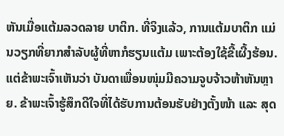ຫັນເມື່ອແຕ້ມລວດລາຍ ບາຕິກ. ທີ່ຈິງແລ້ວ, ການແຕ້ມບາຕິກ ແມ່ນວຽກທີ່ຍາກສຳລັບຜູ້ທີ່ຫາກໍຮຽນແຕ້ມ ເພາະຕ້ອງໃຊ້ຂີ້ເຜີ້ງຮ້ອນ. ແຕ່ຂ້າພະເຈົ້າເຫັນວ່າ ບັນດາເພື່ອນໜຸ່ມມີຄວາມຈູບຈ້າວຫ້າຫັນຫຼາຍ. ຂ້າພະເຈົ້າຮູ້ສຶກດີໃຈທີ່ໄດ້ຮັບການຕ້ອນຮັບຢ່າງຕັ້ງໜ້າ ແລະ ສຸດ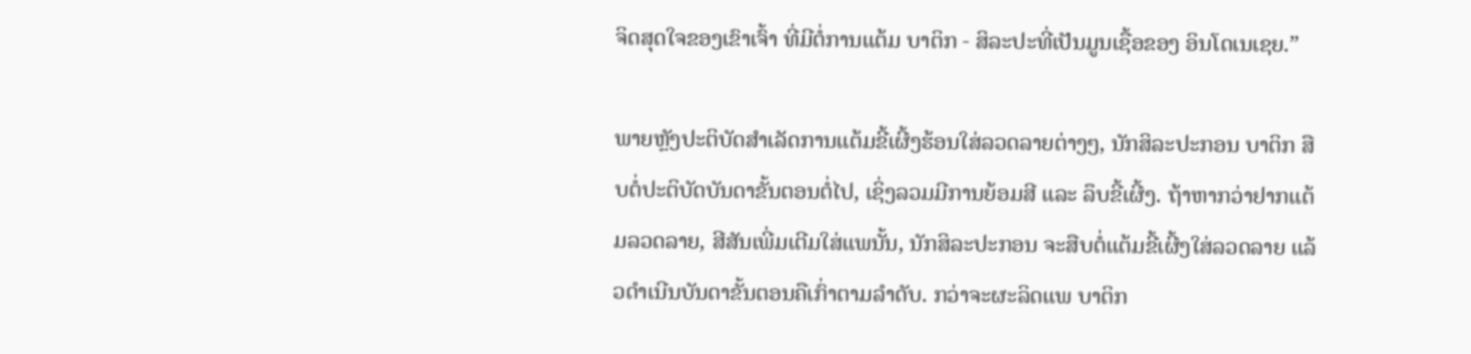ຈິດສຸດໃຈຂອງເຂົາເຈົ້າ ທີ່ມີຕໍ່ການແຕ້ມ ບາຕິກ - ສິລະປະທີ່ເປັນມູນເຊື້ອຂອງ ອິນໂດເນເຊຍ.”

ພາຍຫຼັງປະຕິບັດສຳເລັດການແຕ້ມຂີ້ເຜີ້ງຮ້ອນໃສ່ລວດລາຍຕ່າງໆ, ນັກສິລະປະກອນ ບາຕິກ ສືບຕໍ່ປະຕິບັດບັນດາຂັ້ນຕອນຕໍ່ໄປ, ເຊິ່ງລວມມີການຍ້ອມສີ ແລະ ລຶບຂີ້ເຜີ້ງ. ຖ້າຫາກວ່າຢາກແຕ້ມລວດລາຍ, ສີສັນເພີ່ມເຕີມໃສ່ແພນັ້ນ, ນັກສິລະປະກອນ ຈະສືບຕໍ່ແຕ້ມຂີ້ເຜີ້ງໃສ່ລວດລາຍ ແລ້ວດຳເນີນບັນດາຂັ້ນຕອນຄືເກົ່າຕາມລຳດັບ. ກວ່າຈະຜະລິດແພ ບາຕິກ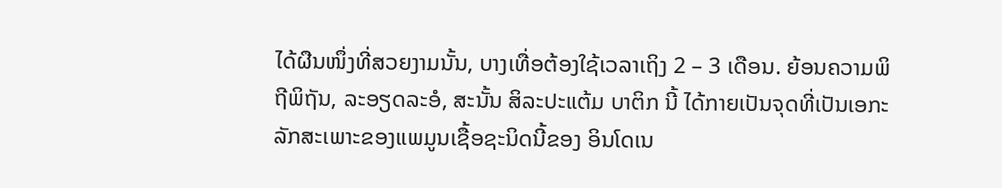ໄດ້ຜືນໜຶ່ງທີ່ສວຍງາມນັ້ນ, ບາງເທື່ອຕ້ອງໃຊ້ເວລາເຖິງ 2 – 3 ເດືອນ. ຍ້ອນຄວາມພິຖີພິຖັນ, ລະອຽດລະອໍ, ສະນັ້ນ ສິລະປະແຕ້ມ ບາຕິກ ນີ້ ໄດ້ກາຍເປັນຈຸດທີ່ເປັນເອກະລັກສະເພາະຂອງແພມູນເຊື້ອຊະນິດນີ້ຂອງ ອິນໂດເນ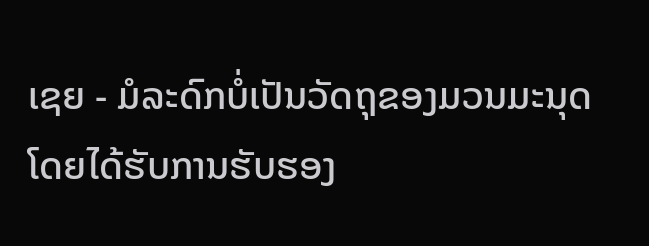ເຊຍ - ມໍລະດົກບໍ່ເປັນວັດຖຸຂອງມວນມະນຸດ ໂດຍໄດ້ຮັບການຮັບຮອງ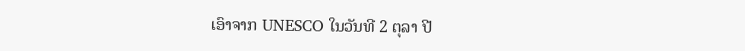ເອົາຈາກ UNESCO ໃນວັນທີ 2 ຕຸລາ ປີ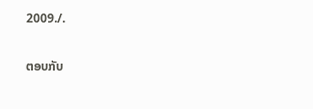2009./.

ຕອບກັບ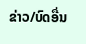ຂ່າວ/ບົດອື່ນ